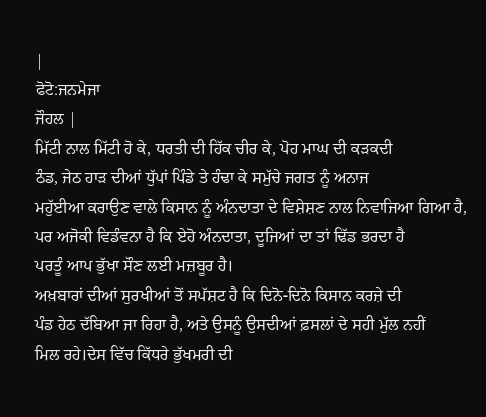|
ਫੋਟੋ:ਜਨਮੇਜਾ
ਜੌਹਲ |
ਮਿੱਟੀ ਨਾਲ ਮਿੱਟੀ ਹੋ ਕੇ, ਧਰਤੀ ਦੀ ਹਿੱਕ ਚੀਰ ਕੇ, ਪੋਹ ਮਾਘ ਦੀ ਕੜਕਦੀ
ਠੰਡ, ਜੇਠ ਹਾੜ ਦੀਆਂ ਧੁੱਪਾਂ ਪਿੰਡੇ ਤੇ ਹੰਢਾ ਕੇ ਸਮੁੱਚੇ ਜਗਤ ਨੂੰ ਅਨਾਜ
ਮਹੁੱਈਆ ਕਰਾਉਣ ਵਾਲੇ ਕਿਸਾਨ ਨੂੰ ਅੰਨਦਾਤਾ ਦੇ ਵਿਸ਼ੇਸ਼ਣ ਨਾਲ ਨਿਵਾਜਿਆ ਗਿਆ ਹੈ,
ਪਰ ਅਜੋਕੀ ਵਿਡੰਵਨਾ ਹੈ ਕਿ ਏਹੋ ਅੰਨਦਾਤਾ, ਦੂਜਿਆਂ ਦਾ ਤਾਂ ਢਿੱਡ ਭਰਦਾ ਹੈ
ਪਰਤੂੰ ਆਪ ਭੁੱਖਾ ਸੌਣ ਲਈ ਮਜ਼ਬੂਰ ਹੈ।
ਅਖ਼ਬਾਰਾਂ ਦੀਆਂ ਸੁਰਖੀਆਂ ਤੋਂ ਸਪੱਸ਼ਟ ਹੈ ਕਿ ਦਿਨੋ-ਦਿਨੋ ਕਿਸਾਨ ਕਰਜ਼ੇ ਦੀ
ਪੰਡ ਹੇਠ ਦੱਬਿਆ ਜਾ ਰਿਹਾ ਹੈ, ਅਤੇ ਉਸਨੂੰ ਉਸਦੀਆਂ ਫ਼ਸਲਾਂ ਦੇ ਸਹੀ ਮੁੱਲ ਨਹੀਂ
ਮਿਲ ਰਹੇ।ਦੇਸ ਵਿੱਚ ਕਿੱਧਰੇ ਭੁੱਖਮਰੀ ਦੀ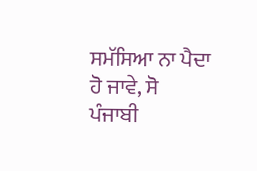ਸਮੱਸਿਆ ਨਾ ਪੈਦਾ ਹੋ ਜਾਵੇ, ਸੋ
ਪੰਜਾਬੀ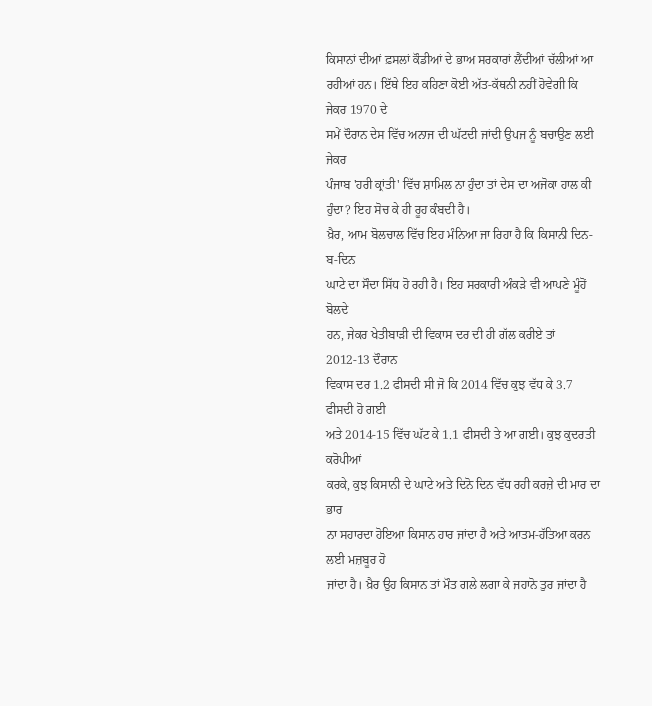ਕਿਸਾਨਾਂ ਦੀਆਂ ਫ਼ਸਲਾਂ ਕੌਡੀਆਂ ਦੇ ਭਾਅ ਸਰਕਾਰਾਂ ਲੈਂਦੀਆਂ ਚੱਲੀਆਂ ਆ
ਰਹੀਆਂ ਹਨ। ਇੱਥੇ ਇਹ ਕਹਿਣਾ ਕੋਈ ਅੱਤ-ਕੱਥਨੀ ਨਹੀਂ ਹੋਵੇਗੀ ਕਿ ਜੇਕਰ 1970 ਦੇ
ਸਮੇਂ ਦੌਰਾਨ ਦੇਸ ਵਿੱਚ ਅਨਾਜ ਦੀ ਘੱਟਦੀ ਜਾਂਦੀ ਉਪਜ ਨੂੰ ਬਚਾਉਣ ਲਈ ਜੇਕਰ
ਪੰਜਾਬ 'ਹਰੀ ਕ੍ਰਾਂਤੀ' ਵਿੱਚ ਸ਼ਾਮਿਲ ਨਾ ਹੁੰਦਾ ਤਾਂ ਦੇਸ ਦਾ ਅਜੋਕਾ ਹਾਲ ਕੀ
ਹੁੰਦਾ? ਇਹ ਸੋਚ ਕੇ ਹੀ ਰੂਹ ਕੰਬਦੀ ਹੈ।
ਖ਼ੈਰ, ਆਮ ਬੋਲਚਾਲ ਵਿੱਚ ਇਹ ਮੰਨਿਆ ਜਾ ਰਿਹਾ ਹੈ ਕਿ ਕਿਸਾਨੀ ਦਿਨ-ਬ-ਦਿਨ
ਘਾਟੇ ਦਾ ਸੌਦਾ ਸਿੱਧ ਹੋ ਰਹੀ ਹੈ। ਇਹ ਸਰਕਾਰੀ ਅੰਕੜੇ ਵੀ ਆਪਣੇ ਮੂੰਹੋਂ ਬੋਲਦੇ
ਹਨ, ਜੇਕਰ ਖੇਤੀਬਾੜੀ ਦੀ ਵਿਕਾਸ ਦਰ ਦੀ ਹੀ ਗੱਲ ਕਰੀਏ ਤਾਂ 2012-13 ਦੌਰਾਨ
ਵਿਕਾਸ ਦਰ 1.2 ਫੀਸਦੀ ਸੀ ਜੋ ਕਿ 2014 ਵਿੱਚ ਕੁਝ ਵੱਧ ਕੇ 3.7 ਫੀਸਦੀ ਹੋ ਗਈ
ਅਤੇ 2014-15 ਵਿੱਚ ਘੱਟ ਕੇ 1.1 ਫੀਸਦੀ ਤੇ ਆ ਗਈ। ਕੁਝ ਕੁਦਰਤੀ ਕਰੋਪੀਆਂ
ਕਰਕੇ, ਕੁਝ ਕਿਸਾਨੀ ਦੇ ਘਾਟੇ ਅਤੇ ਦਿਨੋ ਦਿਨ ਵੱਧ ਰਹੀ ਕਰਜ਼ੇ ਦੀ ਮਾਰ ਦਾ ਭਾਰ
ਨਾ ਸਹਾਰਦਾ ਹੋਇਆ ਕਿਸਾਨ ਹਾਰ ਜਾਂਦਾ ਹੈ ਅਤੇ ਆਤਮ-ਹੱਤਿਆ ਕਰਨ ਲਈ ਮਜ਼ਬੂਰ ਹੋ
ਜਾਂਦਾ ਹੈ। ਖ਼ੈਰ ਉਹ ਕਿਸਾਨ ਤਾਂ ਮੌਤ ਗਲੇ ਲਗਾ ਕੇ ਜਹਾਨੋ ਤੁਰ ਜਾਂਦਾ ਹੈ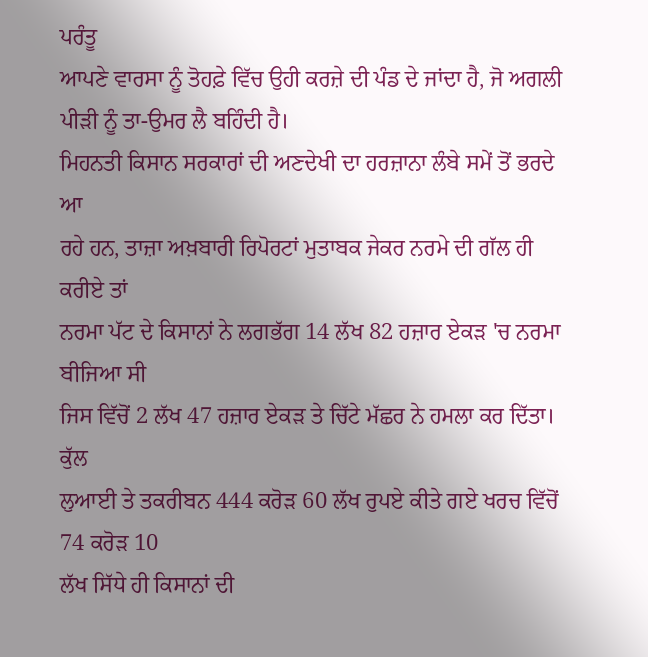ਪਰੰਤੂ
ਆਪਣੇ ਵਾਰਸਾ ਨੂੰ ਤੋਹਫ਼ੇ ਵਿੱਚ ਉਹੀ ਕਰਜ਼ੇ ਦੀ ਪੰਡ ਦੇ ਜਾਂਦਾ ਹੈ, ਜੋ ਅਗਲੀ
ਪੀੜੀ ਨੂੰ ਤਾ-ਉਮਰ ਲੈ ਬਹਿੰਦੀ ਹੈ।
ਮਿਹਨਤੀ ਕਿਸਾਨ ਸਰਕਾਰਾਂ ਦੀ ਅਣਦੇਖੀ ਦਾ ਹਰਜ਼ਾਨਾ ਲੰਬੇ ਸਮੇਂ ਤੋਂ ਭਰਦੇ ਆ
ਰਹੇ ਹਨ, ਤਾਜ਼ਾ ਅਖ਼ਬਾਰੀ ਰਿਪੋਰਟਾਂ ਮੁਤਾਬਕ ਜੇਕਰ ਨਰਮੇ ਦੀ ਗੱਲ ਹੀ ਕਰੀਏ ਤਾਂ
ਨਰਮਾ ਪੱਟ ਦੇ ਕਿਸਾਨਾਂ ਨੇ ਲਗਭੱਗ 14 ਲੱਖ 82 ਹਜ਼ਾਰ ਏਕੜ 'ਚ ਨਰਮਾ ਬੀਜਿਆ ਸੀ
ਜਿਸ ਵਿੱਚੋਂ 2 ਲੱਖ 47 ਹਜ਼ਾਰ ਏਕੜ ਤੇ ਚਿੱਟੇ ਮੱਛਰ ਨੇ ਹਮਲਾ ਕਰ ਦਿੱਤਾ। ਕੁੱਲ
ਲੁਆਈ ਤੇ ਤਕਰੀਬਨ 444 ਕਰੋੜ 60 ਲੱਖ ਰੁਪਏ ਕੀਤੇ ਗਏ ਖਰਚ ਵਿੱਚੋਂ 74 ਕਰੋੜ 10
ਲੱਖ ਸਿੱਧੇ ਹੀ ਕਿਸਾਨਾਂ ਦੀ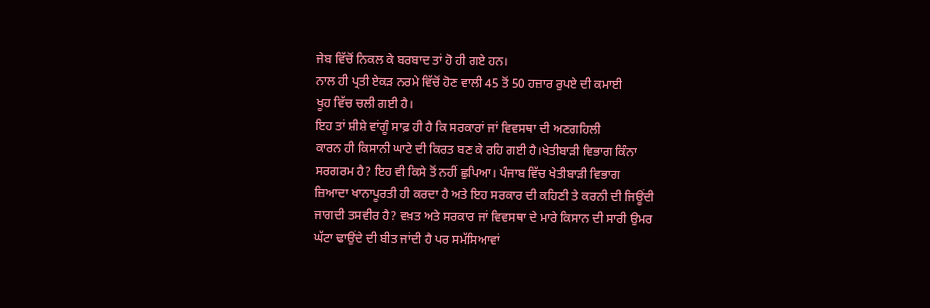ਜੇਬ ਵਿੱਚੋਂ ਨਿਕਲ ਕੇ ਬਰਬਾਦ ਤਾਂ ਹੋ ਹੀ ਗਏ ਹਨ।
ਨਾਲ ਹੀ ਪ੍ਰਤੀ ਏਕੜ ਨਰਮੇ ਵਿੱਚੋਂ ਹੋਣ ਵਾਲੀ 45 ਤੋਂ 50 ਹਜ਼ਾਰ ਰੁਪਏ ਦੀ ਕਮਾਈ
ਖੂਹ ਵਿੱਚ ਚਲੀ ਗਈ ਹੈ।
ਇਹ ਤਾਂ ਸ਼ੀਸ਼ੇ ਵਾਂਗੂੰ ਸਾਫ਼ ਹੀ ਹੈ ਕਿ ਸਰਕਾਰਾਂ ਜਾਂ ਵਿਵਸਥਾ ਦੀ ਅਣਗਹਿਲੀ
ਕਾਰਨ ਹੀ ਕਿਸਾਨੀ ਘਾਟੇ ਦੀ ਕਿਰਤ ਬਣ ਕੇ ਰਹਿ ਗਈ ਹੈ।ਖੇਤੀਬਾੜੀ ਵਿਭਾਗ ਕਿੰਨਾ
ਸਰਗਰਮ ਹੈ? ਇਹ ਵੀ ਕਿਸੇ ਤੋਂ ਨਹੀਂ ਛੁਪਿਆ। ਪੰਜਾਬ ਵਿੱਚ ਖੇਤੀਬਾੜੀ ਵਿਭਾਗ
ਜ਼ਿਆਦਾ ਖਾਨਾਪੂਰਤੀ ਹੀ ਕਰਦਾ ਹੈ ਅਤੇ ਇਹ ਸਰਕਾਰ ਦੀ ਕਹਿਣੀ ਤੇ ਕਰਨੀ ਦੀ ਜਿਊਂਦੀ
ਜਾਗਦੀ ਤਸਵੀਰ ਹੈ? ਵਖ਼ਤ ਅਤੇ ਸਰਕਾਰ ਜਾਂ ਵਿਵਸਥਾ ਦੇ ਮਾਰੇ ਕਿਸਾਨ ਦੀ ਸਾਰੀ ਉਮਰ
ਘੱਟਾ ਢਾਉਂਦੇ ਦੀ ਬੀਤ ਜਾਂਦੀ ਹੈ ਪਰ ਸਮੱਸਿਆਵਾਂ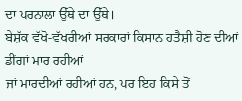ਦਾ ਪਰਨਾਲਾ ਉੱਥੇ ਦਾ ਉੱਥੇ।
ਬੇਸ਼ੱਕ ਵੱਖੋ-ਵੱਖਰੀਆਂ ਸਰਕਾਰਾਂ ਕਿਸਾਨ ਹਤੈਸ਼ੀ ਹੋਣ ਦੀਆਂ ਡੀਂਗਾਂ ਮਾਰ ਰਹੀਆਂ
ਜਾਂ ਮਾਰਦੀਆਂ ਰਹੀਆਂ ਹਨ, ਪਰ ਇਹ ਕਿਸੇ ਤੋਂ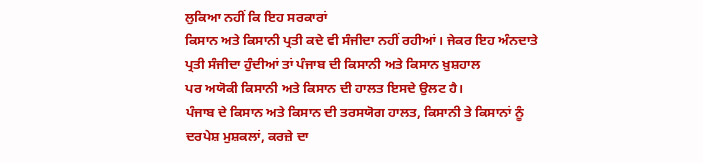ਲੁਕਿਆ ਨਹੀਂ ਕਿ ਇਹ ਸਰਕਾਰਾਂ
ਕਿਸਾਨ ਅਤੇ ਕਿਸਾਨੀ ਪ੍ਰਤੀ ਕਦੇ ਵੀ ਸੰਜੀਦਾ ਨਹੀਂ ਰਹੀਆਂ। ਜੇਕਰ ਇਹ ਅੰਨਦਾਤੇ
ਪ੍ਰਤੀ ਸੰਜੀਦਾ ਹੁੰਦੀਆਂ ਤਾਂ ਪੰਜਾਬ ਦੀ ਕਿਸਾਨੀ ਅਤੇ ਕਿਸਾਨ ਖ਼ੁਸ਼ਹਾਲ
ਪਰ ਅਯੋਕੀ ਕਿਸਾਨੀ ਅਤੇ ਕਿਸਾਨ ਦੀ ਹਾਲਤ ਇਸਦੇ ਉਲਟ ਹੈ।
ਪੰਜਾਬ ਦੇ ਕਿਸਾਨ ਅਤੇ ਕਿਸਾਨ ਦੀ ਤਰਸਯੋਗ ਹਾਲਤ, ਕਿਸਾਨੀ ਤੇ ਕਿਸਾਨਾਂ ਨੂੰ
ਦਰਪੇਸ਼ ਮੁਸ਼ਕਲਾਂ, ਕਰਜ਼ੇ ਦਾ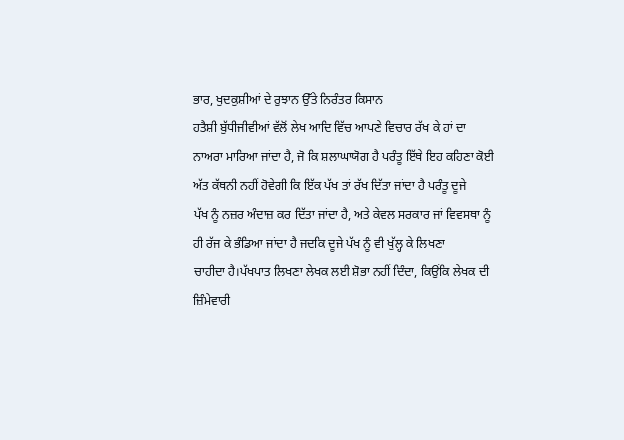ਭਾਰ, ਖੁਦਕੁਸ਼ੀਆਂ ਦੇ ਰੁਝਾਨ ਉੱਤੇ ਨਿਰੰਤਰ ਕਿਸਾਨ
ਹਤੈਸ਼ੀ ਬੁੱਧੀਜੀਵੀਆਂ ਵੱਲੋਂ ਲੇਖ ਆਦਿ ਵਿੱਚ ਆਪਣੇ ਵਿਚਾਰ ਰੱਖ ਕੇ ਹਾਂ ਦਾ
ਨਾਅਰਾ ਮਾਰਿਆ ਜਾਂਦਾ ਹੈ, ਜੋ ਕਿ ਸ਼ਲਾਘਾਯੋਗ ਹੈ ਪਰੰਤੂ ਇੱਥੇ ਇਹ ਕਹਿਣਾ ਕੋਈ
ਅੱਤ ਕੱਥਨੀ ਨਹੀਂ ਹੋਵੇਗੀ ਕਿ ਇੱਕ ਪੱਖ ਤਾਂ ਰੱਖ ਦਿੱਤਾ ਜਾਂਦਾ ਹੈ ਪਰੰਤੂ ਦੂਜੇ
ਪੱਖ ਨੂੰ ਨਜ਼ਰ ਅੰਦਾਜ਼ ਕਰ ਦਿੱਤਾ ਜਾਂਦਾ ਹੈ, ਅਤੇ ਕੇਵਲ ਸਰਕਾਰ ਜਾਂ ਵਿਵਸਥਾ ਨੂੰ
ਹੀ ਰੱਜ ਕੇ ਭੰਡਿਆ ਜਾਂਦਾ ਹੈ ਜਦਕਿ ਦੂਜੇ ਪੱਖ ਨੂੰ ਵੀ ਖੁੱਲ੍ਹ ਕੇ ਲਿਖਣਾ
ਚਾਹੀਦਾ ਹੈ।ਪੱਖਪਾਤ ਲਿਖਣਾ ਲੇਖਕ ਲਈ ਸ਼ੋਭਾ ਨਹੀਂ ਦਿੰਦਾ, ਕਿਉਂਕਿ ਲੇਖਕ ਦੀ
ਜ਼ਿੰਮੇਵਾਰੀ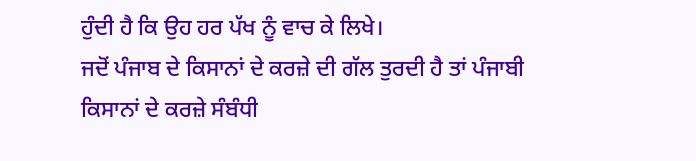ਹੁੰਦੀ ਹੈ ਕਿ ਉਹ ਹਰ ਪੱਖ ਨੂੰ ਵਾਚ ਕੇ ਲਿਖੇ।
ਜਦੋਂ ਪੰਜਾਬ ਦੇ ਕਿਸਾਨਾਂ ਦੇ ਕਰਜ਼ੇ ਦੀ ਗੱਲ ਤੁਰਦੀ ਹੈ ਤਾਂ ਪੰਜਾਬੀ
ਕਿਸਾਨਾਂ ਦੇ ਕਰਜ਼ੇ ਸੰਬੰਧੀ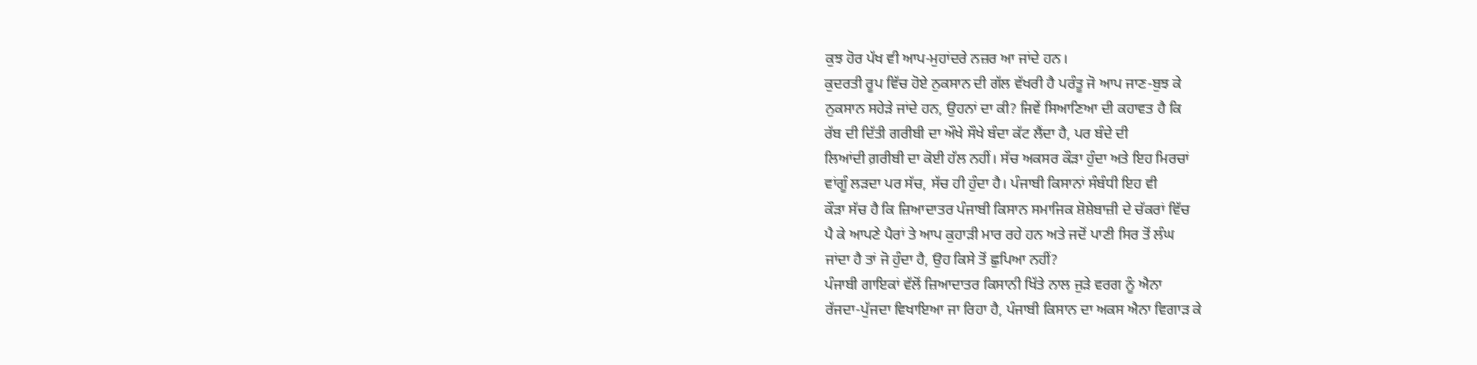ਕੁਝ ਹੋਰ ਪੱਖ ਵੀ ਆਪ-ਮੁਹਾਂਦਰੇ ਨਜ਼ਰ ਆ ਜਾਂਦੇ ਹਨ।
ਕੁਦਰਤੀ ਰੂਪ ਵਿੱਚ ਹੋਏ ਨੁਕਸਾਨ ਦੀ ਗੱਲ ਵੱਖਰੀ ਹੈ ਪਰੰਤੂ ਜੋ ਆਪ ਜਾਣ-ਬੁਝ ਕੇ
ਨੁਕਸਾਨ ਸਹੇੜੇ ਜਾਂਦੇ ਹਨ, ਉਹਨਾਂ ਦਾ ਕੀ? ਜਿਵੇਂ ਸਿਆਣਿਆ ਦੀ ਕਹਾਵਤ ਹੈ ਕਿ
ਰੱਬ ਦੀ ਦਿੱਤੀ ਗਰੀਬੀ ਦਾ ਔਖੇ ਸੌਖੇ ਬੰਦਾ ਕੱਟ ਲੈਂਦਾ ਹੈ, ਪਰ ਬੰਦੇ ਦੀ
ਲਿਆਂਦੀ ਗ਼ਰੀਬੀ ਦਾ ਕੋਈ ਹੱਲ ਨਹੀਂ। ਸੱਚ ਅਕਸਰ ਕੌੜਾ ਹੁੰਦਾ ਅਤੇ ਇਹ ਮਿਰਚਾਂ
ਵਾਂਗੂੰ ਲੜਦਾ ਪਰ ਸੱਚ, ਸੱਚ ਹੀ ਹੁੰਦਾ ਹੈ। ਪੰਜਾਬੀ ਕਿਸਾਨਾਂ ਸੰਬੰਧੀ ਇਹ ਵੀ
ਕੌੜਾ ਸੱਚ ਹੈ ਕਿ ਜ਼ਿਆਦਾਤਰ ਪੰਜਾਬੀ ਕਿਸਾਨ ਸਮਾਜਿਕ ਸ਼ੋਸ਼ੇਬਾਜ਼ੀ ਦੇ ਚੱਕਰਾਂ ਵਿੱਚ
ਪੈ ਕੇ ਆਪਣੇ ਪੈਰਾਂ ਤੇ ਆਪ ਕੁਹਾੜੀ ਮਾਰ ਰਹੇ ਹਨ ਅਤੇ ਜਦੋਂ ਪਾਣੀ ਸਿਰ ਤੋਂ ਲੰਘ
ਜਾਂਦਾ ਹੈ ਤਾਂ ਜੋ ਹੁੰਦਾ ਹੈ, ਉਹ ਕਿਸੇ ਤੋਂ ਛੁਪਿਆ ਨਹੀਂ?
ਪੰਜਾਬੀ ਗਾਇਕਾਂ ਵੱਲੋਂ ਜ਼ਿਆਦਾਤਰ ਕਿਸਾਨੀ ਖਿੱਤੇ ਨਾਲ ਜੁੜੇ ਵਰਗ ਨੂੰ ਐਨਾ
ਰੱਜਦਾ-ਪੁੱਜਦਾ ਵਿਖਾਇਆ ਜਾ ਰਿਹਾ ਹੈ, ਪੰਜਾਬੀ ਕਿਸਾਨ ਦਾ ਅਕਸ ਐਨਾ ਵਿਗਾੜ ਕੇ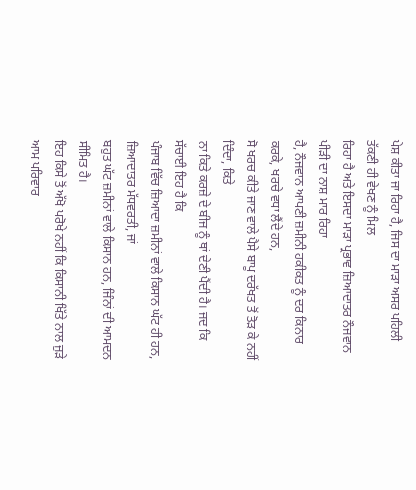ਪੇਸ਼ ਕੀਤਾ ਜਾ ਰਿਹਾ ਹੈ, ਜਿਸ ਦਾ ਮਾੜਾ ਅਸਰ ਪਹਿਲੀ ਤੱਕਣੀ ਹੀ ਵੇਖਣ ਨੂੰ ਮਿਲ
ਰਿਹਾ ਹੈ ਅਤੇ ਇਸਦਾ ਮਾੜਾ ਪ੍ਰਭਾਵ ਜ਼ਿਆਦਾਤਰ ਨੌਜਵਾਨ ਪੀੜੀ ਦਾ ਨਾਸ਼ ਮਾਰ ਰਿਹਾ
ਹੈ, ਨੌਜਵਾਨ ਆਪਣੀ ਜ਼ਮੀਨੀ ਹਕੀਕਤ ਨੂੰ ਦਰ ਕਿਨਾਰ ਕਰਕੇ, ਖਰਚੇ ਵਧਾ ਲੈਂਦੇ ਹਨ,
ਸੋ ਖਰਚ ਕੀਤੇ ਜਾਣ ਵਾਲੇ ਪੈਸੇ ਬਾਪੂ ਦਰੱਖਤ ਤੋਂ ਤੋੜ ਕੇ ਨਹੀਂ ਦਿੰਦਾ, ਕਿਤੇ
ਨਾ ਕਿਤੇ ਕਰਜ਼ੇ ਦੇ ਬੀਜ ਨੂੰ ਥਾਂ ਦੇਣੀ ਪੈਂਦੀ ਹੈ। ਜਦ ਕਿ ਸੱਚਾਈ ਇਹ ਹੈ ਕਿ
ਪੰਜਾਬ ਵਿੱਚ ਜ਼ਿਆਦਾ ਜ਼ਮੀਨਾਂ ਵਾਲੇ ਕਿਸਾਨ ਘੱਟ ਹੀ ਹਨ, ਜ਼ਿਆਦਾਤਰ ਮੱਧਵਰਤੀ, ਜਾਂ
ਬਹੁਤ ਘੱਟ ਜ਼ਮੀਨਾਂ ਵਾਲੇ ਕਿਸਾਨ ਹਨ, ਜਿੰਨਾਂ ਦੀ ਆਮਦਨ ਸੀਮਿਤ ਹੈ।
ਇਹ ਕਿਸੇ ਤੋਂ ਅੱਖੋ ਪਰੋਖੇ ਨਹੀਂ ਕਿ ਕਿਸਾਨੀ ਖਿੱਤੇ ਨਾਲ ਜੁੜੇ ਆਮ ਪਰਿਵਾਰ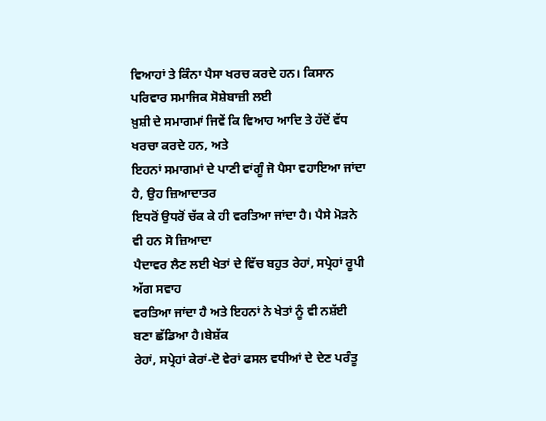ਵਿਆਹਾਂ ਤੇ ਕਿੰਨਾ ਪੈਸਾ ਖਰਚ ਕਰਦੇ ਹਨ। ਕਿਸਾਨ ਪਰਿਵਾਰ ਸਮਾਜਿਕ ਸੋਸ਼ੇਬਾਜ਼ੀ ਲਈ
ਖ਼ੁਸ਼ੀ ਦੇ ਸਮਾਗਮਾਂ ਜਿਵੇਂ ਕਿ ਵਿਆਹ ਆਦਿ ਤੇ ਹੱਦੋਂ ਵੱਧ ਖਰਚਾ ਕਰਦੇ ਹਨ, ਅਤੇ
ਇਹਨਾਂ ਸਮਾਗਮਾਂ ਦੇ ਪਾਣੀ ਵਾਂਗੂੰ ਜੋ ਪੈਸਾ ਵਹਾਇਆ ਜਾਂਦਾ ਹੈ, ਉਹ ਜ਼ਿਆਦਾਤਰ
ਇਧਰੋਂ ਉਧਰੋਂ ਚੱਕ ਕੇ ਹੀ ਵਰਤਿਆ ਜਾਂਦਾ ਹੈ। ਪੈਸੇ ਮੋੜਨੇ ਵੀ ਹਨ ਸੋ ਜ਼ਿਆਦਾ
ਪੈਦਾਵਰ ਲੈਣ ਲਈ ਖੇਤਾਂ ਦੇ ਵਿੱਚ ਬਹੁਤ ਰੇਹਾਂ, ਸਪ੍ਰੇਹਾਂ ਰੂਪੀ ਅੱਗ ਸਵਾਹ
ਵਰਤਿਆ ਜਾਂਦਾ ਹੈ ਅਤੇ ਇਹਨਾਂ ਨੇ ਖੇਤਾਂ ਨੂੰ ਵੀ ਨਸ਼ੱਈ ਬਣਾ ਛੱਡਿਆ ਹੈ।ਬੇਸ਼ੱਕ
ਰੇਹਾਂ, ਸਪ੍ਰੇਹਾਂ ਕੇਰਾਂ-ਦੋ ਵੇਰਾਂ ਫਸਲ ਵਧੀਆਂ ਦੇ ਦੇਣ ਪਰੰਤੂ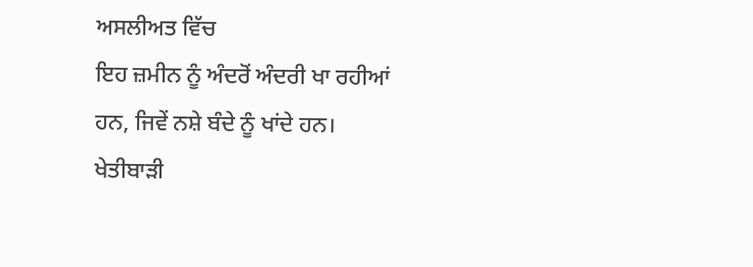ਅਸਲੀਅਤ ਵਿੱਚ
ਇਹ ਜ਼ਮੀਨ ਨੂੰ ਅੰਦਰੋਂ ਅੰਦਰੀ ਖਾ ਰਹੀਆਂ ਹਨ, ਜਿਵੇਂ ਨਸ਼ੇ ਬੰਦੇ ਨੂੰ ਖਾਂਦੇ ਹਨ।
ਖੇਤੀਬਾੜੀ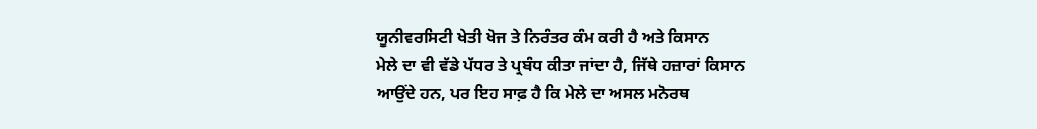ਯੂਨੀਵਰਸਿਟੀ ਖੇਤੀ ਖੋਜ ਤੇ ਨਿਰੰਤਰ ਕੰਮ ਕਰੀ ਹੈ ਅਤੇ ਕਿਸਾਨ
ਮੇਲੇ ਦਾ ਵੀ ਵੱਡੇ ਪੱਧਰ ਤੇ ਪ੍ਰਬੰਧ ਕੀਤਾ ਜਾਂਦਾ ਹੈ, ਜਿੱਥੇ ਹਜ਼ਾਰਾਂ ਕਿਸਾਨ
ਆਉਂਦੇ ਹਨ, ਪਰ ਇਹ ਸਾਫ਼ ਹੈ ਕਿ ਮੇਲੇ ਦਾ ਅਸਲ ਮਨੋਰਥ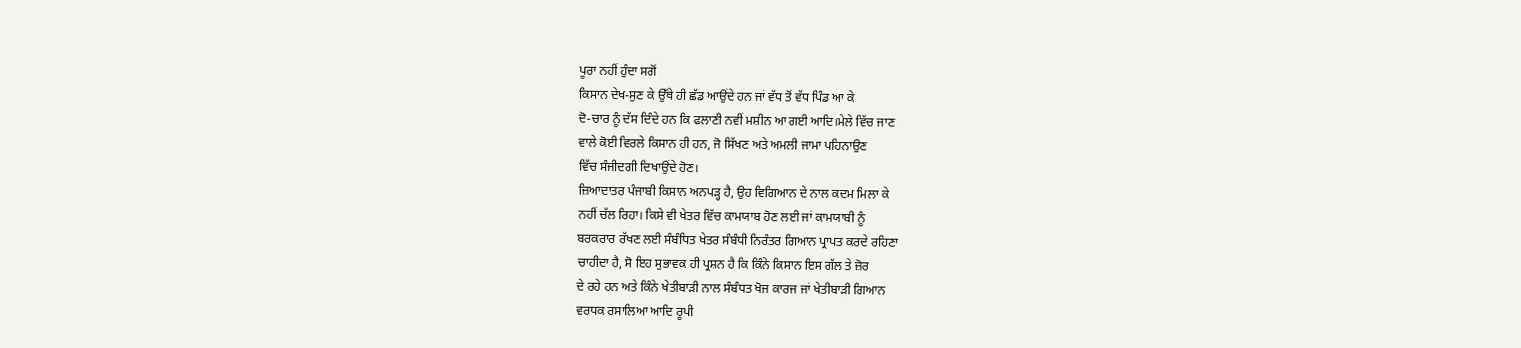ਪੂਰਾ ਨਹੀਂ ਹੁੰਦਾ ਸਗੋਂ
ਕਿਸਾਨ ਦੇਖ-ਸੁਣ ਕੇ ਉੱਥੇ ਹੀ ਛੱਡ ਆਉਂਦੇ ਹਨ ਜਾਂ ਵੱਧ ਤੋਂ ਵੱਧ ਪਿੰਡ ਆ ਕੇ
ਦੋ-ਚਾਰ ਨੂੰ ਦੱਸ ਦਿੰਦੇ ਹਨ ਕਿ ਫਲਾਣੀ ਨਵੀਂ ਮਸ਼ੀਨ ਆ ਗਈ ਆਦਿ।ਮੇਲੇ ਵਿੱਚ ਜਾਣ
ਵਾਲੇ ਕੋਈ ਵਿਰਲੇ ਕਿਸਾਨ ਹੀ ਹਨ, ਜੋ ਸਿੱਖਣ ਅਤੇ ਅਮਲੀ ਜਾਮਾ ਪਹਿਨਾਉਣ
ਵਿੱਚ ਸੰਜੀਦਗੀ ਦਿਖਾਉਂਦੇ ਹੋਣ।
ਜ਼ਿਆਦਾਤਰ ਪੰਜਾਬੀ ਕਿਸਾਨ ਅਨਪੜ੍ਹ ਹੈ, ਉਹ ਵਿਗਿਆਨ ਦੇ ਨਾਲ ਕਦਮ ਮਿਲਾ ਕੇ
ਨਹੀਂ ਚੱਲ ਰਿਹਾ। ਕਿਸੇ ਵੀ ਖੇਤਰ ਵਿੱਚ ਕਾਮਯਾਬ ਹੋਣ ਲਈ ਜਾਂ ਕਾਮਯਾਬੀ ਨੂੰ
ਬਰਕਰਾਰ ਰੱਖਣ ਲਈ ਸੰਬੰਧਿਤ ਖੇਤਰ ਸੰਬੰਧੀ ਨਿਰੰਤਰ ਗਿਆਨ ਪ੍ਰਾਪਤ ਕਰਦੇ ਰਹਿਣਾ
ਚਾਹੀਦਾ ਹੈ, ਸੋ ਇਹ ਸੁਭਾਵਕ ਹੀ ਪ੍ਰਸ਼ਨ ਹੈ ਕਿ ਕਿੰਨੇ ਕਿਸਾਨ ਇਸ ਗੱਲ ਤੇ ਜ਼ੋਰ
ਦੇ ਰਹੇ ਹਨ ਅਤੇ ਕਿੰਨੇ ਖੇਤੀਬਾੜੀ ਨਾਲ ਸੰਬੰਧਤ ਖੋਜ ਕਾਰਜ ਜਾਂ ਖੇਤੀਬਾੜੀ ਗਿਆਨ
ਵਰਧਕ ਰਸਾਲਿਆ ਆਦਿ ਰੂਪੀ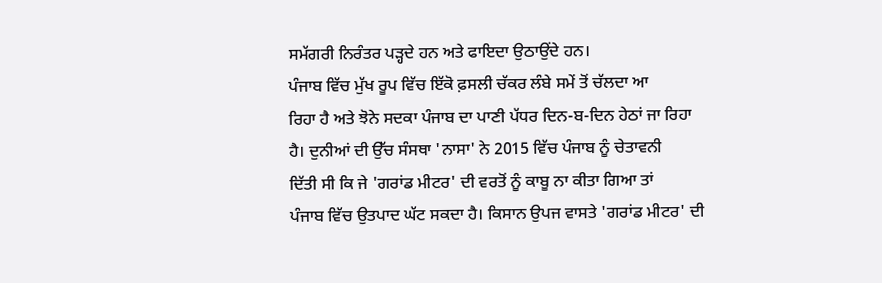ਸਮੱਗਰੀ ਨਿਰੰਤਰ ਪੜ੍ਹਦੇ ਹਨ ਅਤੇ ਫਾਇਦਾ ਉਠਾਉਂਦੇ ਹਨ।
ਪੰਜਾਬ ਵਿੱਚ ਮੁੱਖ ਰੂਪ ਵਿੱਚ ਇੱਕੋ ਫ਼ਸਲੀ ਚੱਕਰ ਲੰਬੇ ਸਮੇਂ ਤੋਂ ਚੱਲਦਾ ਆ
ਰਿਹਾ ਹੈ ਅਤੇ ਝੋਨੇ ਸਦਕਾ ਪੰਜਾਬ ਦਾ ਪਾਣੀ ਪੱਧਰ ਦਿਨ-ਬ-ਦਿਨ ਹੇਠਾਂ ਜਾ ਰਿਹਾ
ਹੈ। ਦੁਨੀਆਂ ਦੀ ਉੱਚ ਸੰਸਥਾ 'ਨਾਸਾ' ਨੇ 2015 ਵਿੱਚ ਪੰਜਾਬ ਨੂੰ ਚੇਤਾਵਨੀ
ਦਿੱਤੀ ਸੀ ਕਿ ਜੇ 'ਗਰਾਂਡ ਮੀਟਰ' ਦੀ ਵਰਤੋਂ ਨੂੰ ਕਾਬੂ ਨਾ ਕੀਤਾ ਗਿਆ ਤਾਂ
ਪੰਜਾਬ ਵਿੱਚ ਉਤਪਾਦ ਘੱਟ ਸਕਦਾ ਹੈ। ਕਿਸਾਨ ਉਪਜ ਵਾਸਤੇ 'ਗਰਾਂਡ ਮੀਟਰ' ਦੀ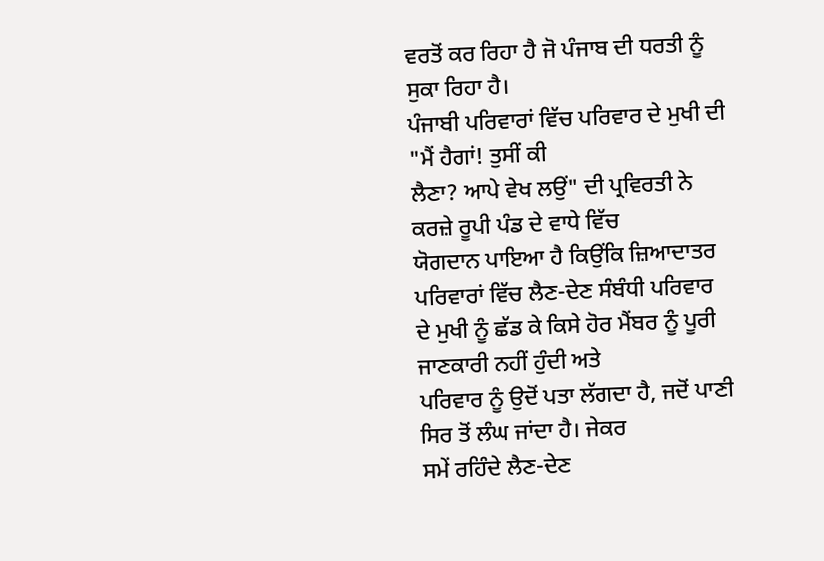ਵਰਤੋਂ ਕਰ ਰਿਹਾ ਹੈ ਜੋ ਪੰਜਾਬ ਦੀ ਧਰਤੀ ਨੂੰ ਸੁਕਾ ਰਿਹਾ ਹੈ।
ਪੰਜਾਬੀ ਪਰਿਵਾਰਾਂ ਵਿੱਚ ਪਰਿਵਾਰ ਦੇ ਮੁਖੀ ਦੀ "ਮੈਂ ਹੈਗਾਂ! ਤੁਸੀਂ ਕੀ
ਲੈਣਾ? ਆਪੇ ਵੇਖ ਲਉਂ" ਦੀ ਪ੍ਰਵਿਰਤੀ ਨੇ ਕਰਜ਼ੇ ਰੂਪੀ ਪੰਡ ਦੇ ਵਾਧੇ ਵਿੱਚ
ਯੋਗਦਾਨ ਪਾਇਆ ਹੈ ਕਿਉਂਕਿ ਜ਼ਿਆਦਾਤਰ ਪਰਿਵਾਰਾਂ ਵਿੱਚ ਲੈਣ-ਦੇਣ ਸੰਬੰਧੀ ਪਰਿਵਾਰ
ਦੇ ਮੁਖੀ ਨੂੰ ਛੱਡ ਕੇ ਕਿਸੇ ਹੋਰ ਮੈਂਬਰ ਨੂੰ ਪੂਰੀ ਜਾਣਕਾਰੀ ਨਹੀਂ ਹੁੰਦੀ ਅਤੇ
ਪਰਿਵਾਰ ਨੂੰ ਉਦੋਂ ਪਤਾ ਲੱਗਦਾ ਹੈ, ਜਦੋਂ ਪਾਣੀ ਸਿਰ ਤੋਂ ਲੰਘ ਜਾਂਦਾ ਹੈ। ਜੇਕਰ
ਸਮੇਂ ਰਹਿੰਦੇ ਲੈਣ-ਦੇਣ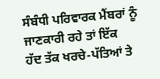ਸੰਬੰਧੀ ਪਰਿਵਾਰਕ ਮੈਂਬਰਾਂ ਨੂੰ ਜਾਣਕਾਰੀ ਰਹੇ ਤਾਂ ਇੱਕ
ਹੱਦ ਤੱਕ ਖਰਚੇ-ਪੱਤਿਆਂ ਤੇ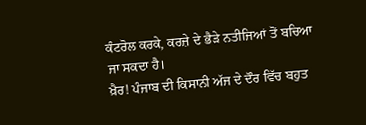ਕੰਟਰੋਲ ਕਰਕੇ, ਕਰਜ਼ੇ ਦੇ ਭੈੜੇ ਨਤੀਜਿਆਂ ਤੋਂ ਬਚਿਆ
ਜਾ ਸਕਦਾ ਹੈ।
ਖ਼ੈਰ! ਪੰਜਾਬ ਦੀ ਕਿਸਾਨੀ ਅੱਜ ਦੇ ਦੌਰ ਵਿੱਚ ਬਹੁਤ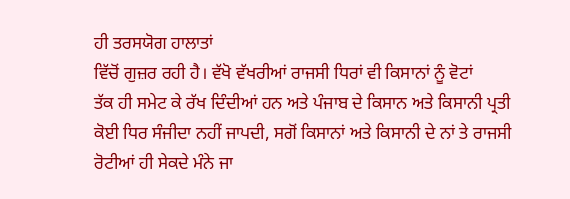ਹੀ ਤਰਸਯੋਗ ਹਾਲਾਤਾਂ
ਵਿੱਚੋਂ ਗੁਜ਼ਰ ਰਹੀ ਹੈ। ਵੱਖੋ ਵੱਖਰੀਆਂ ਰਾਜਸੀ ਧਿਰਾਂ ਵੀ ਕਿਸਾਨਾਂ ਨੂੰ ਵੋਟਾਂ
ਤੱਕ ਹੀ ਸਮੇਟ ਕੇ ਰੱਖ ਦਿੰਦੀਆਂ ਹਨ ਅਤੇ ਪੰਜਾਬ ਦੇ ਕਿਸਾਨ ਅਤੇ ਕਿਸਾਨੀ ਪ੍ਰਤੀ
ਕੋਈ ਧਿਰ ਸੰਜੀਦਾ ਨਹੀਂ ਜਾਪਦੀ, ਸਗੋਂ ਕਿਸਾਨਾਂ ਅਤੇ ਕਿਸਾਨੀ ਦੇ ਨਾਂ ਤੇ ਰਾਜਸੀ
ਰੋਟੀਆਂ ਹੀ ਸੇਕਦੇ ਮੰਨੇ ਜਾ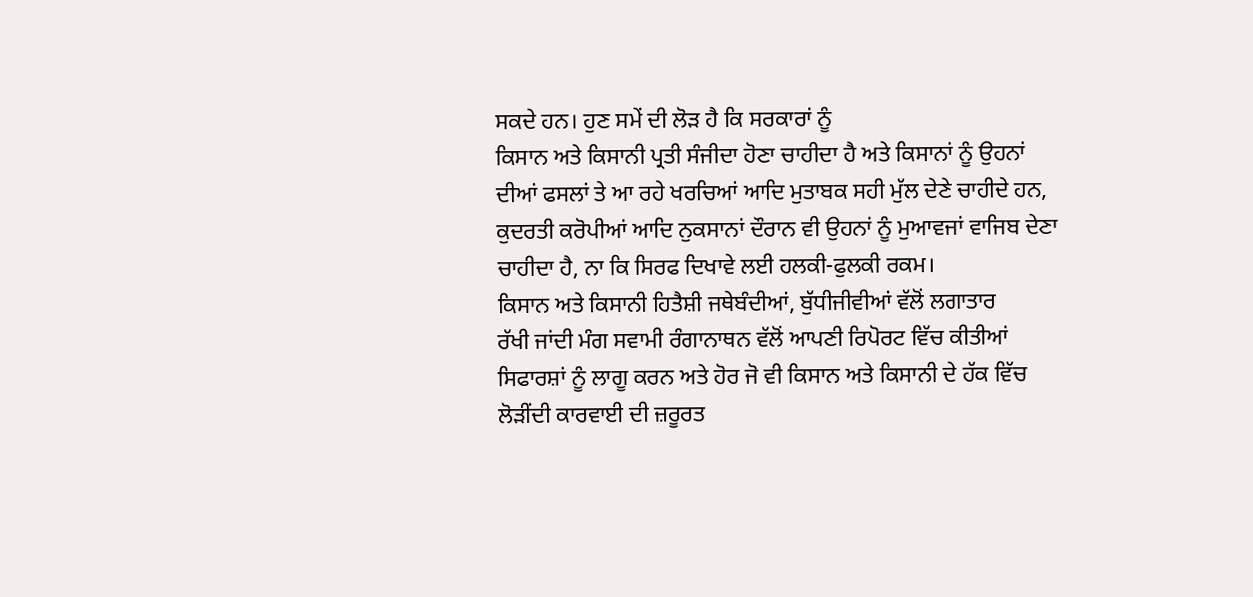ਸਕਦੇ ਹਨ। ਹੁਣ ਸਮੇਂ ਦੀ ਲੋੜ ਹੈ ਕਿ ਸਰਕਾਰਾਂ ਨੂੰ
ਕਿਸਾਨ ਅਤੇ ਕਿਸਾਨੀ ਪ੍ਰਤੀ ਸੰਜੀਦਾ ਹੋਣਾ ਚਾਹੀਦਾ ਹੈ ਅਤੇ ਕਿਸਾਨਾਂ ਨੂੰ ਉਹਨਾਂ
ਦੀਆਂ ਫਸਲਾਂ ਤੇ ਆ ਰਹੇ ਖਰਚਿਆਂ ਆਦਿ ਮੁਤਾਬਕ ਸਹੀ ਮੁੱਲ ਦੇਣੇ ਚਾਹੀਦੇ ਹਨ,
ਕੁਦਰਤੀ ਕਰੋਪੀਆਂ ਆਦਿ ਨੁਕਸਾਨਾਂ ਦੌਰਾਨ ਵੀ ਉਹਨਾਂ ਨੂੰ ਮੁਆਵਜਾਂ ਵਾਜਿਬ ਦੇਣਾ
ਚਾਹੀਦਾ ਹੈ, ਨਾ ਕਿ ਸਿਰਫ ਦਿਖਾਵੇ ਲਈ ਹਲਕੀ-ਫੁਲਕੀ ਰਕਮ।
ਕਿਸਾਨ ਅਤੇ ਕਿਸਾਨੀ ਹਿਤੈਸ਼ੀ ਜਥੇਬੰਦੀਆਂ, ਬੁੱਧੀਜੀਵੀਆਂ ਵੱਲੋਂ ਲਗਾਤਾਰ
ਰੱਖੀ ਜਾਂਦੀ ਮੰਗ ਸਵਾਮੀ ਰੰਗਾਨਾਥਨ ਵੱਲੋਂ ਆਪਣੀ ਰਿਪੋਰਟ ਵਿੱਚ ਕੀਤੀਆਂ
ਸਿਫਾਰਸ਼ਾਂ ਨੂੰ ਲਾਗੂ ਕਰਨ ਅਤੇ ਹੋਰ ਜੋ ਵੀ ਕਿਸਾਨ ਅਤੇ ਕਿਸਾਨੀ ਦੇ ਹੱਕ ਵਿੱਚ
ਲੋੜੀਂਦੀ ਕਾਰਵਾਈ ਦੀ ਜ਼ਰੂਰਤ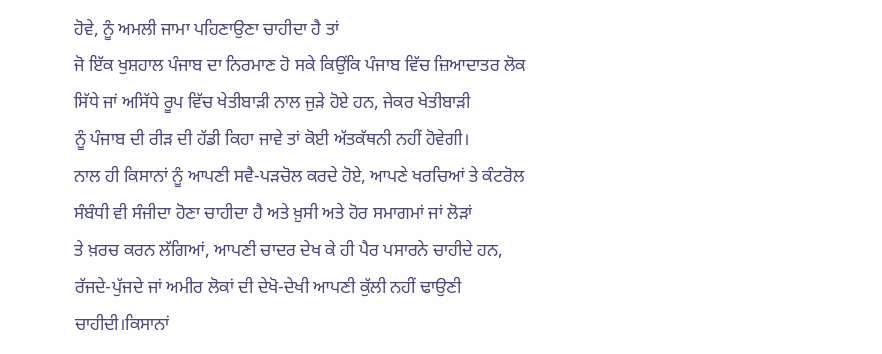ਹੋਵੇ, ਨੂੰ ਅਮਲੀ ਜਾਮਾ ਪਹਿਣਾਉਣਾ ਚਾਹੀਦਾ ਹੈ ਤਾਂ
ਜੋ ਇੱਕ ਖੁਸ਼ਹਾਲ ਪੰਜਾਬ ਦਾ ਨਿਰਮਾਣ ਹੋ ਸਕੇ ਕਿਉਂਕਿ ਪੰਜਾਬ ਵਿੱਚ ਜ਼ਿਆਦਾਤਰ ਲੋਕ
ਸਿੱਧੇ ਜਾਂ ਅਸਿੱਧੇ ਰੂਪ ਵਿੱਚ ਖੇਤੀਬਾੜੀ ਨਾਲ ਜੁੜੇ ਹੋਏ ਹਨ, ਜੇਕਰ ਖੇਤੀਬਾੜੀ
ਨੂੰ ਪੰਜਾਬ ਦੀ ਰੀੜ ਦੀ ਹੱਡੀ ਕਿਹਾ ਜਾਵੇ ਤਾਂ ਕੋਈ ਅੱਤਕੱਥਨੀ ਨਹੀਂ ਹੋਵੇਗੀ।
ਨਾਲ ਹੀ ਕਿਸਾਨਾਂ ਨੂੰ ਆਪਣੀ ਸਵੈ-ਪੜਚੋਲ ਕਰਦੇ ਹੋਏ, ਆਪਣੇ ਖਰਚਿਆਂ ਤੇ ਕੰਟਰੋਲ
ਸੰਬੰਧੀ ਵੀ ਸੰਜੀਦਾ ਹੋਣਾ ਚਾਹੀਦਾ ਹੈ ਅਤੇ ਖ਼ੁਸੀ ਅਤੇ ਹੋਰ ਸਮਾਗਮਾਂ ਜਾਂ ਲੋੜਾਂ
ਤੇ ਖ਼ਰਚ ਕਰਨ ਲੱਗਿਆਂ, ਆਪਣੀ ਚਾਦਰ ਦੇਖ ਕੇ ਹੀ ਪੈਰ ਪਸਾਰਨੇ ਚਾਹੀਦੇ ਹਨ,
ਰੱਜਦੇ-ਪੁੱਜਦੇ ਜਾਂ ਅਮੀਰ ਲੋਕਾਂ ਦੀ ਦੇਖੋ-ਦੇਖੀ ਆਪਣੀ ਕੁੱਲੀ ਨਹੀਂ ਢਾਉਣੀ
ਚਾਹੀਦੀ।ਕਿਸਾਨਾਂ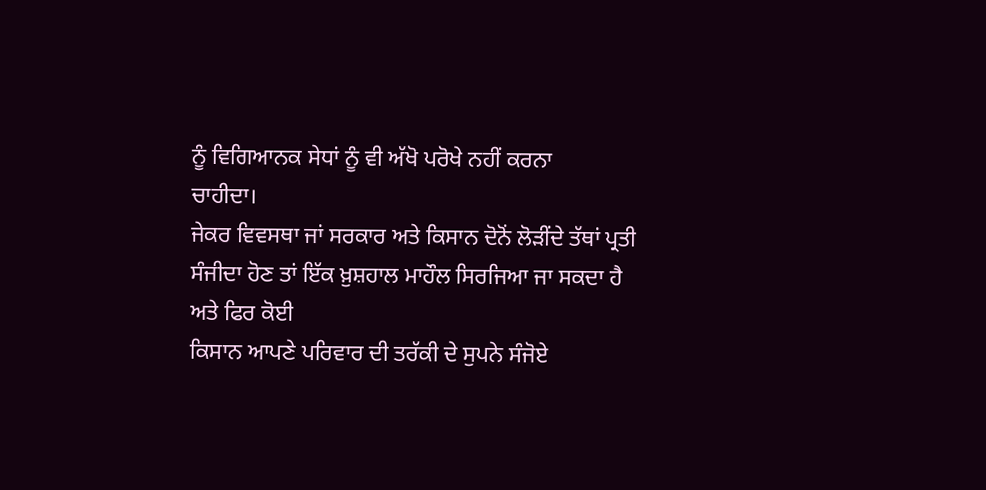ਨੂੰ ਵਿਗਿਆਨਕ ਸੇਧਾਂ ਨੂੰ ਵੀ ਅੱਖੋ ਪਰੋਖੇ ਨਹੀਂ ਕਰਨਾ
ਚਾਹੀਦਾ।
ਜੇਕਰ ਵਿਵਸਥਾ ਜਾਂ ਸਰਕਾਰ ਅਤੇ ਕਿਸਾਨ ਦੋਨੋਂ ਲੋੜੀਂਦੇ ਤੱਥਾਂ ਪ੍ਰਤੀ
ਸੰਜੀਦਾ ਹੋਣ ਤਾਂ ਇੱਕ ਖ਼ੁਸ਼ਹਾਲ ਮਾਹੌਲ ਸਿਰਜਿਆ ਜਾ ਸਕਦਾ ਹੈ ਅਤੇ ਫਿਰ ਕੋਈ
ਕਿਸਾਨ ਆਪਣੇ ਪਰਿਵਾਰ ਦੀ ਤਰੱਕੀ ਦੇ ਸੁਪਨੇ ਸੰਜੋਏ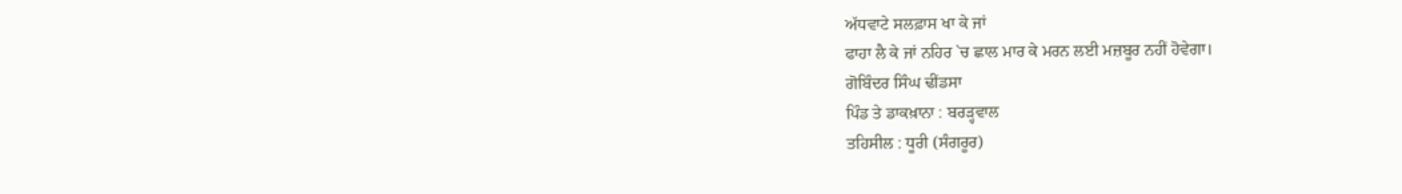ਅੱਧਵਾਟੇ ਸਲਫ਼ਾਸ ਖਾ ਕੇ ਜਾਂ
ਫਾਹਾ ਲੈ ਕੇ ਜਾਂ ਨਹਿਰ `ਚ ਛਾਲ ਮਾਰ ਕੇ ਮਰਨ ਲਈ ਮਜ਼ਬੂਰ ਨਹੀਂ ਹੋਵੇਗਾ।
ਗੋਬਿੰਦਰ ਸਿੰਘ ਢੀਂਡਸਾ
ਪਿੰਡ ਤੇ ਡਾਕਖ਼ਾਨਾ : ਬਰੜ੍ਹਵਾਲ
ਤਹਿਸੀਲ : ਧੂਰੀ (ਸੰਗਰੂਰ)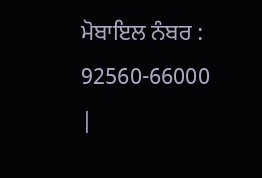ਮੋਬਾਇਲ ਨੰਬਰ : 92560-66000
|